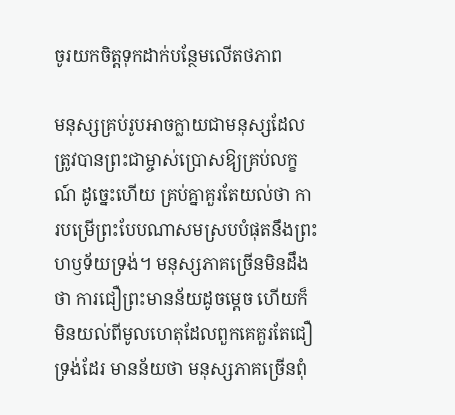ចូរយកចិត្តទុកដាក់បន្ថែមលើតថភាព

មនុស្សគ្រប់រូបអាចក្លាយជាមនុស្សដែលត្រូវបានព្រះជាម្ចាស់ប្រោសឱ្យគ្រប់លក្ខណ៍ ដូច្នេះហើយ គ្រប់គ្នាគួរតែយល់ថា ការបម្រើព្រះបែបណាសមស្របបំផុតនឹងព្រះហឫទ័យទ្រង់។ មនុស្សភាគច្រើនមិនដឹងថា ការជឿព្រះមានន័យដូចម្តេច ហើយក៏មិនយល់ពីមូលហេតុដែលពួកគេគួរតែជឿទ្រង់ដែរ មានន័យថា មនុស្សភាគច្រើនពុំ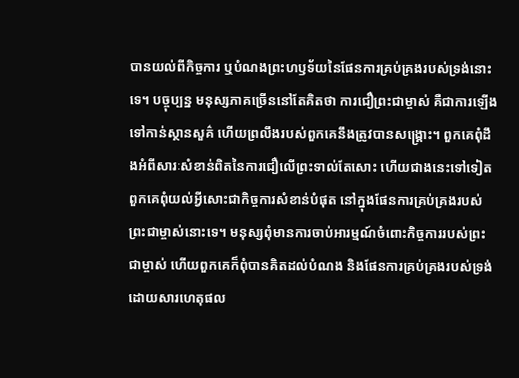បានយល់ពីកិច្ចការ ឬបំណងព្រះហឫទ័យនៃផែនការគ្រប់គ្រងរបស់ទ្រង់នោះទេ។ បច្ចុប្បន្ន មនុស្សភាគច្រើននៅតែគិតថា ការជឿព្រះជាម្ចាស់ គឺជាការឡើងទៅកាន់ស្ថានសួគ៌ ហើយព្រលឹងរបស់ពួកគេនឹងត្រូវបានសង្គ្រោះ។ ពួកគេពុំដឹងអំពីសារៈសំខាន់ពិតនៃការជឿលើព្រះទាល់តែសោះ ហើយជាងនេះទៅទៀត ពួកគេពុំយល់អ្វីសោះជាកិច្ចការសំខាន់បំផុត នៅក្នុងផែនការគ្រប់គ្រងរបស់ព្រះជាម្ចាស់នោះទេ។ មនុស្សពុំមានការចាប់អារម្មណ៍ចំពោះកិច្ចការរបស់ព្រះជាម្ចាស់ ហើយពួកគេក៏ពុំបានគិតដល់បំណង និងផែនការគ្រប់គ្រងរបស់ទ្រង់ ដោយសារហេតុផល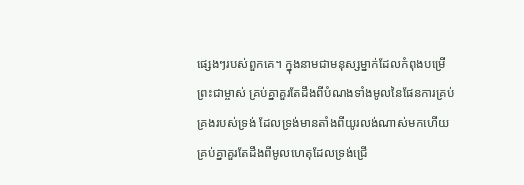ផ្សេងៗរបស់ពួកគេ។ ក្នុងនាមជាមនុស្សម្នាក់ដែលកំពុងបម្រើព្រះជាម្ចាស់ គ្រប់គ្នាគួរតែដឹងពីបំណងទាំងមូលនៃផែនការគ្រប់គ្រងរបស់ទ្រង់ ដែលទ្រង់មានតាំងពីយូរលង់ណាស់មកហើយ គ្រប់គ្នាគួរតែដឹងពីមូលហេតុដែលទ្រង់ជ្រើ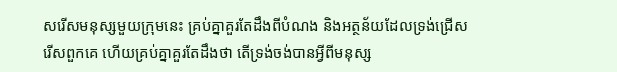សរើសមនុស្សមួយក្រុមនេះ គ្រប់គ្នាគួរតែដឹងពីបំណង និងអត្ថន័យដែលទ្រង់ជ្រើសរើសពួកគេ ហើយគ្រប់គ្នាគួរតែដឹងថា តើទ្រង់ចង់បានអ្វីពីមនុស្ស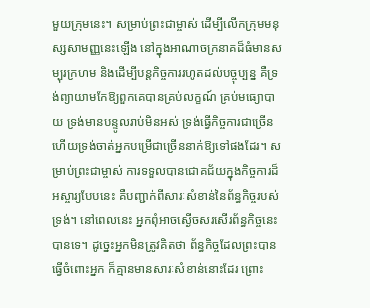មួយក្រុមនេះ។ សម្រាប់ព្រះជាម្ចាស់ ដើម្បីលើកក្រុមមនុស្សសាមញ្ញនេះឡើង នៅក្នុងអាណាចក្រនាគដ៏ធំមានសម្បុរក្រហម និងដើម្បីបន្តកិច្ចការរហូតដល់បច្ចុប្បន្ន គឺទ្រង់ព្យាយាមកែឱ្យពួកគេបានគ្រប់លក្ខណ៍ គ្រប់មធ្យោបាយ ទ្រង់មានបន្ទូលរាប់មិនអស់ ទ្រង់ធ្វើកិច្ចការជាច្រើន ហើយទ្រង់ចាត់អ្នកបម្រើជាច្រើននាក់ឱ្យទៅផងដែរ។ សម្រាប់ព្រះជាម្ចាស់ ការទទួលបានជោគជ័យក្នុងកិច្ចការដ៏អស្ចារ្យបែបនេះ គឺបញ្ជាក់ពីសារៈសំខាន់នៃព័ន្ធកិច្ចរបស់ទ្រង់។ នៅពេលនេះ អ្នកពុំអាចស្ងើចសរសើរព័ន្ធកិច្ចនេះបានទេ។ ដូច្នេះអ្នកមិនត្រូវគិតថា ព័ន្ធកិច្ចដែលព្រះបានធ្វើចំពោះអ្នក ក៏គ្មានមានសារៈសំខាន់នោះដែរ ព្រោះ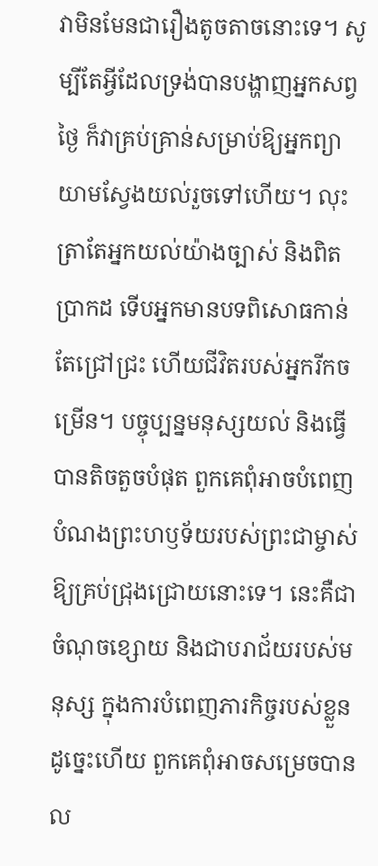វាមិនមែនជារឿងតូចតាចនោះទេ។ សូម្បីតែអ្វីដែលទ្រង់បានបង្ហាញអ្នកសព្វថ្ងៃ ក៏វាគ្រប់គ្រាន់សម្រាប់ឱ្យអ្នកព្យាយាមស្វែងយល់រួចទៅហើយ។ លុះត្រាតែអ្នកយល់យ៉ាងច្បាស់ និងពិតប្រាកដ ទើបអ្នកមានបទពិសោធកាន់តែជ្រៅជ្រះ ហើយជីវិតរបស់អ្នករីកចម្រើន។ បច្ចុប្បន្នមនុស្សយល់ និងធ្វើបានតិចតួចបំផុត ពួកគេពុំអាចបំពេញបំណងព្រះហឫទ័យរបស់ព្រះជាម្ចាស់ឱ្យគ្រប់ជ្រុងជ្រោយនោះទេ។ នេះគឺជាចំណុចខ្សោយ និងជាបរាជ័យរបស់មនុស្ស ក្នុងការបំពេញភារកិច្ចរបស់ខ្លួន ដូច្នេះហើយ ពួកគេពុំអាចសម្រេចបានល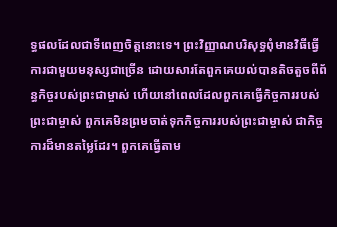ទ្ធផលដែលជាទីពេញចិត្តនោះទេ។ ព្រះវិញ្ញាណបរិសុទ្ធពុំមានវិធីធ្វើការជាមួយមនុស្សជាច្រើន ដោយសារតែពួកគេយល់បានតិចតួចពីព័ន្ធកិច្ចរបស់ព្រះជាម្ចាស់ ហើយនៅពេលដែលពួកគេធ្វើកិច្ចការរបស់ព្រះជាម្ចាស់ ពួកគេមិនព្រមចាត់ទុកកិច្ចការរបស់ព្រះជាម្ចាស់ ជាកិច្ចការដ៏មានតម្លៃដែរ។ ពួកគេធ្វើតាម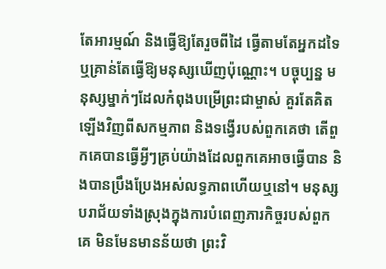តែអារម្មណ៍ និងធ្វើឱ្យតែរួចពីដៃ ធ្វើតាមតែអ្នកដទៃ ឬគ្រាន់តែធ្វើឱ្យមនុស្សឃើញប៉ុណ្ណោះ។ បច្ចុប្បន្ន មនុស្សម្នាក់ៗដែលកំពុងបម្រើព្រះជាម្ចាស់ គួរតែគិតឡើងវិញពីសកម្មភាព និងទង្វើរបស់ពួកគេថា តើពួកគេបានធ្វើអ្វីៗគ្រប់យ៉ាងដែលពួកគេអាចធ្វើបាន និងបានប្រឹងប្រែងអស់លទ្ធភាពហើយឬនៅ។ មនុស្សបរាជ័យទាំងស្រុងក្នុងការបំពេញភារកិច្ចរបស់ពួកគេ មិនមែនមានន័យថា ព្រះវិ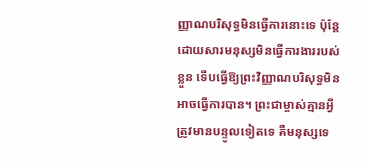ញ្ញាណបរិសុទ្ធមិនធ្វើការនោះទេ ប៉ុន្តែដោយសារមនុស្សមិនធ្វើការងាររបស់ខ្លួន ទើបធ្វើឱ្យព្រះវិញ្ញាណបរិសុទ្ធមិនអាចធ្វើការបាន។ ព្រះជាម្ចាស់គ្មានអ្វីត្រូវមានបន្ទូលទៀតទេ គឺមនុស្សទេ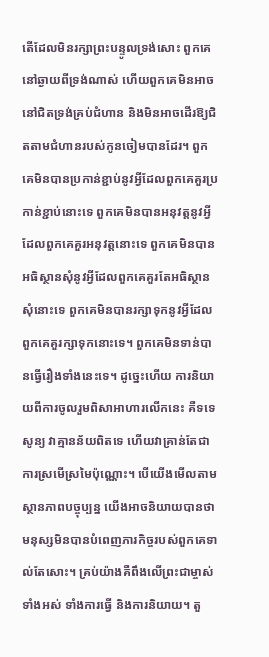តើដែលមិនរក្សាព្រះបន្ទូលទ្រង់សោះ ពួកគេនៅឆ្ងាយពីទ្រង់ណាស់ ហើយពួកគេមិនអាចនៅជិតទ្រង់គ្រប់ជំហាន និងមិនអាចដើរឱ្យជិតតាមជំហានរបស់កូនចៀមបានដែរ។ ពួកគេមិនបានប្រកាន់ខ្ជាប់នូវអ្វីដែលពួកគេគួរប្រកាន់ខ្ជាប់នោះទេ ពួកគេមិនបានអនុវត្តនូវអ្វីដែលពួកគេគួរអនុវត្តនោះទេ ពួកគេមិនបានអធិស្ថានសុំនូវអ្វីដែលពួកគេគួរតែអធិស្ថានសុំនោះទេ ពួកគេមិនបានរក្សាទុកនូវអ្វីដែលពួកគេគួរក្សាទុកនោះទេ។ ពួកគេមិនទាន់បានធ្វើរឿងទាំងនេះទេ។ ដូច្នេះហើយ ការនិយាយពីការចូលរួមពិសាអាហារលើកនេះ គឺទទេសូន្យ វាគ្មានន័យពិតទេ ហើយវាគ្រាន់តែជាការស្រមើស្រមៃប៉ុណ្ណោះ។ បើយើងមើលតាមស្ថានភាពបច្ចុប្បន្ន យើងអាចនិយាយបានថា មនុស្សមិនបានបំពេញភារកិច្ចរបស់ពួកគេទាល់តែសោះ។ គ្រប់យ៉ាងគឺពឹងលើព្រះជាម្ចាស់ទាំងអស់ ទាំងការធ្វើ និងការនិយាយ។ តួ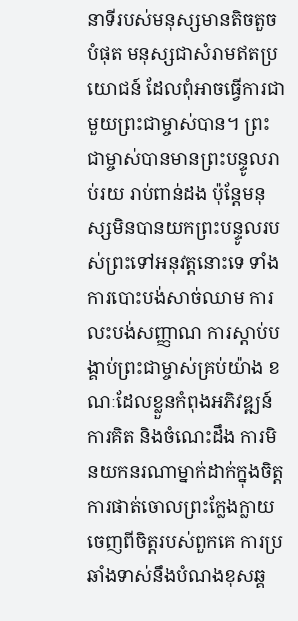នាទីរបស់មនុស្សមានតិចតួចបំផុត មនុស្សជាសំរាមឥតប្រយោជន៍ ដែលពុំអាចធ្វើការជាមួយព្រះជាម្ចាស់បាន។ ព្រះជាម្ចាស់បានមានព្រះបន្ទូលរាប់រយ រាប់ពាន់ដង ប៉ុន្តែមនុស្សមិនបានយកព្រះបន្ទូលរបស់ព្រះទៅអនុវត្តនោះទេ ទាំងការបោះបង់សាច់ឈាម ការលះបង់សញ្ញាណ ការស្តាប់បង្គាប់ព្រះជាម្ចាស់គ្រប់យ៉ាង ខណៈដែលខ្លួនកំពុងអភិវឌ្ឍន៍ការគិត និងចំណេះដឹង ការមិនយកនរណាម្នាក់ដាក់ក្នុងចិត្ត ការផាត់ចោលព្រះក្លែងក្លាយចេញពីចិត្តរបស់ពួកគេ ការប្រឆាំងទាស់នឹងបំណងខុសឆ្គ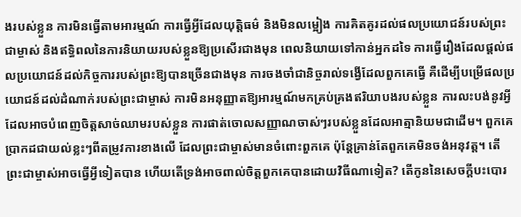ងរបស់ខ្លួន ការមិនធ្វើតាមអារម្មណ៍ ការធ្វើអ្វីដែលយុត្តិធម៌ និងមិនលម្អៀង ការគិតគូរដល់ផលប្រយោជន៍របស់ព្រះជាម្ចាស់ និងឥទ្ធិពលនៃការនិយាយរបស់ខ្លួនឱ្យប្រសើរជាងមុន ពេលនិយាយទៅកាន់អ្នកដទៃ ការធ្វើរឿងដែលផ្តល់ផលប្រយោជន៍ដល់កិច្ចការរបស់ព្រះឱ្យបានច្រើនជាងមុន ការចងចាំជានិច្ចរាល់ទង្វើដែលពួកគេធ្វើ គឺដើម្បីបម្រើផលប្រយោជន៍ដល់ដំណាក់របស់ព្រះជាម្ចាស់ ការមិនអនុញ្ញាតឱ្យអារម្មណ៍មកគ្រប់គ្រងឥរិយាបងរបស់ខ្លួន ការលះបង់នូវអ្វីដែលអាចបំពេញចិត្តសាច់ឈាមរបស់ខ្លួន ការផាត់ចោលសញ្ញាណចាស់ៗរបស់ខ្លួនដែលអាត្មានិយមជាដើម។ ពួកគេប្រាកដជាយល់ខ្លះៗពីតម្រូវការខាងលើ ដែលព្រះជាម្ចាស់មានចំពោះពួកគេ ប៉ុន្តែគ្រាន់តែពួកគេមិនចង់អនុវត្ត។ តើព្រះជាម្ចាស់អាចធ្វើអ្វីទៀតបាន ហើយតើទ្រង់អាចពាល់ចិត្តពួកគេបានដោយវិធីណាទៀត? តើកូននៃសេចក្ដីបះបោរ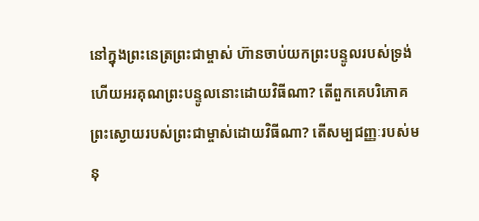នៅក្នុងព្រះនេត្រព្រះជាម្ចាស់ ហ៊ានចាប់យកព្រះបន្ទូលរបស់ទ្រង់ ហើយអរគុណព្រះបន្ទូលនោះដោយវិធីណា? តើពួកគេបរិភោគព្រះស្ងោយរបស់ព្រះជាម្ចាស់ដោយវិធីណា? តើសម្បជញ្ញៈរបស់មនុ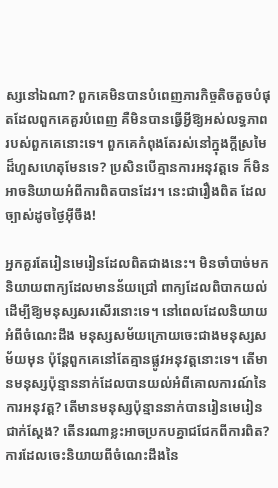ស្សនៅឯណា? ពួកគេមិនបានបំពេញភារកិច្ចតិចតួចបំផុតដែលពួកគេគួរបំពេញ គឺមិនបានធ្វើអ្វីឱ្យអស់លទ្ធភាពរបស់ពួកគេនោះទេ។ ពួកគេកំពុងតែរស់នៅក្នុងក្ដីស្រមៃដ៏ហួសហេតុមែនទេ? ប្រសិនបើគ្មានការអនុវត្តទេ ក៏មិនអាចនិយាយអំពីការពិតបានដែរ។ នេះជារឿងពិត ដែលច្បាស់ដូចថ្ងៃអ៊ីចឹង!

អ្នកគួរតែរៀនមេរៀនដែលពិតជាងនេះ។ មិនចាំបាច់មកនិយាយពាក្យដែលមានន័យជ្រៅ ពាក្យដែលពិបាកយល់ ដើម្បីឱ្យមនុស្សសរសើរនោះទេ។ នៅពេលដែលនិយាយអំពីចំណេះដឹង មនុស្សសម័យក្រោយចេះជាងមនុស្សសម័យមុន ប៉ុន្តែពួកគេនៅតែគ្មានផ្លូវអនុវត្តនោះទេ។ តើមានមនុស្សប៉ុន្មាននាក់ដែលបានយល់អំពីគោលការណ៍នៃការអនុវត្ត? តើមានមនុស្សប៉ុន្មាននាក់បានរៀនមេរៀនជាក់ស្តែង? តើនរណាខ្លះអាចប្រកបគ្នាជជែកពីការពិត? ការដែលចេះនិយាយពីចំណេះដឹងនៃ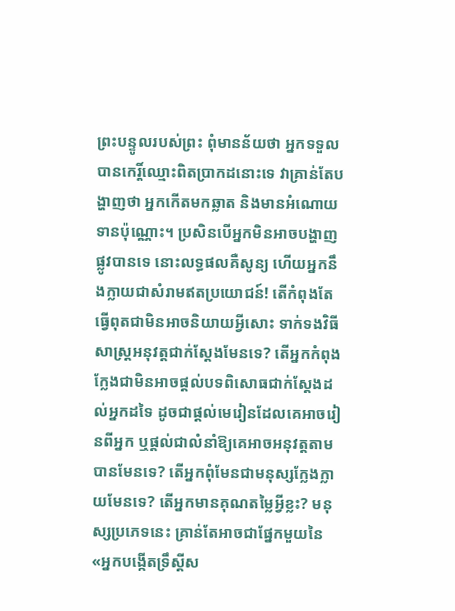ព្រះបន្ទូលរបស់ព្រះ ពុំមានន័យថា អ្នកទទួលបានកេរ្តិ៍ឈ្មោះពិតប្រាកដនោះទេ វាគ្រាន់តែបង្ហាញថា អ្នកកើតមកឆ្លាត និងមានអំណោយទានប៉ុណ្ណោះ។ ប្រសិនបើអ្នកមិនអាចបង្ហាញផ្លូវបានទេ នោះលទ្ធផលគឺសូន្យ ហើយអ្នកនឹងក្លាយជាសំរាមឥតប្រយោជន៍! តើកំពុងតែធ្វើពុតជាមិនអាចនិយាយអ្វីសោះ ទាក់ទងវិធីសាស្ត្រអនុវត្តជាក់ស្ដែងមែនទេ? តើអ្នកកំពុងក្លែងជាមិនអាចផ្ដល់បទពិសោធជាក់ស្ដែងដល់អ្នកដទៃ ដូចជាផ្ដល់មេរៀនដែលគេអាចរៀនពីអ្នក ឬផ្ដល់ជាលំនាំឱ្យគេអាចអនុវត្តតាមបានមែនទេ? តើអ្នកពុំមែនជាមនុស្សក្លែងក្លាយមែនទេ? តើអ្នកមានគុណតម្លៃអ្វីខ្លះ? មនុស្សប្រភេទនេះ គ្រាន់តែអាចជាផ្នែកមួយនៃ «អ្នកបង្កើតទ្រឹស្តីស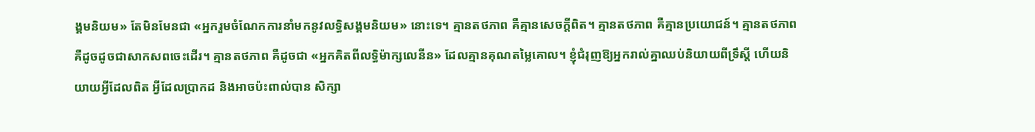ង្គមនិយម» តែមិនមែនជា «អ្នករួមចំណែកការនាំមកនូវលទ្ធិសង្គមនិយម» នោះទេ។ គ្មានតថភាព គឺគ្មានសេចក្តីពិត។ គ្មានតថភាព គឺគ្មានប្រយោជន៍។ គ្មានតថភាព គឺដូចដូចជាសាកសពចេះដើរ។ គ្មានតថភាព គឺដូចជា «អ្នកគិតពីលទ្ធិម៉ាក្សលេនីន» ដែលគ្មានគុណតម្លៃគោល។ ខ្ញុំជំរុញឱ្យអ្នករាល់គ្នាឈប់និយាយពីទ្រឹស្តី ហើយនិយាយអ្វីដែលពិត អ្វីដែលប្រាកដ និងអាចប៉ះពាល់បាន សិក្សា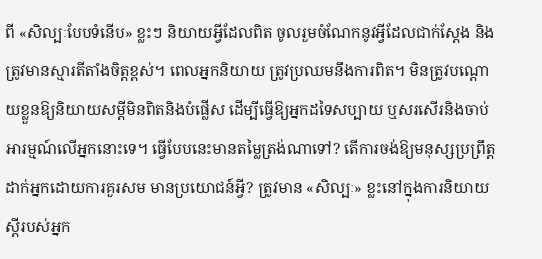ពី «សិល្បៈបែបទំនើប» ខ្លះៗ និយាយអ្វីដែលពិត ចូលរួមចំណែកនូវអ្វីដែលជាក់ស្តែង និងត្រូវមានស្មារតីតាំងចិត្តខ្ពស់។ ពេលអ្នកនិយាយ ត្រូវប្រឈមនឹងការពិត។ មិនត្រូវបណ្តោយខ្លួនឱ្យនិយាយសម្ដីមិនពិតនិងបំផ្លើស ដើម្បីធ្វើឱ្យអ្នកដទៃសប្បាយ ឬសរសើរនិងចាប់អារម្មណ៍លើអ្នកនោះទេ។ ធ្វើបែបនេះមានតម្លៃត្រង់ណាទៅ? តើការចង់ឱ្យមនុស្សប្រព្រឹត្តដាក់អ្នកដោយការគួរសម មានប្រយោជន៍អ្វី? ត្រូវមាន «សិល្បៈ» ខ្លះនៅក្នុងការនិយាយស្ដីរបស់អ្នក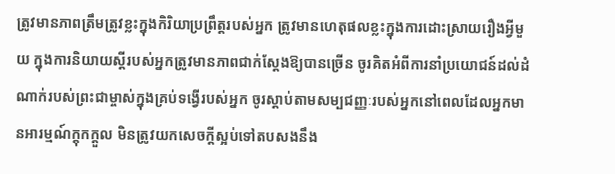ត្រូវមានភាពត្រឹមត្រូវខ្លះក្នុងកិរិយាប្រព្រឹត្តរបស់អ្នក ត្រូវមានហេតុផលខ្លះក្នុងការដោះស្រាយរឿងអ្វីមួយ ក្នុងការនិយាយស្ដីរបស់អ្នកត្រូវមានភាពជាក់ស្ដែងឱ្យបានច្រើន ចូរគិតអំពីការនាំប្រយោជន៍ដល់ដំណាក់របស់ព្រះជាម្ចាស់ក្នុងគ្រប់ទង្វើរបស់អ្នក ចូរស្តាប់តាមសម្បជញ្ញៈរបស់អ្នកនៅពេលដែលអ្នកមានអារម្មណ៍ក្ដុកក្ដួល មិនត្រូវយកសេចក្តីស្អប់ទៅតបសងនឹង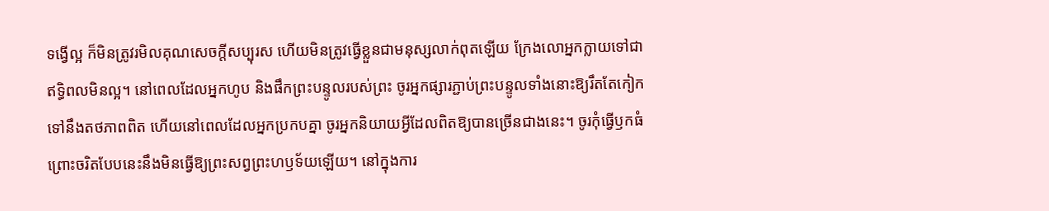ទង្វើល្អ ក៏មិនត្រូវរមិលគុណសេចក្ដីសប្បុរស ហើយមិនត្រូវធ្វើខ្លួនជាមនុស្សលាក់ពុតឡើយ ក្រែងលោអ្នកក្លាយទៅជាឥទ្ធិពលមិនល្អ។ នៅពេលដែលអ្នកហូប និងផឹកព្រះបន្ទូលរបស់ព្រះ ចូរអ្នកផ្សារភ្ជាប់ព្រះបន្ទូលទាំងនោះឱ្យរឹតតែកៀកទៅនឹងតថភាពពិត ហើយនៅពេលដែលអ្នកប្រកបគ្នា ចូរអ្នកនិយាយអ្វីដែលពិតឱ្យបានច្រើនជាងនេះ។ ចូរកុំធ្វើឫកធំ ព្រោះចរិតបែបនេះនឹងមិនធ្វើឱ្យព្រះសព្វព្រះហឫទ័យឡើយ។ នៅក្នុងការ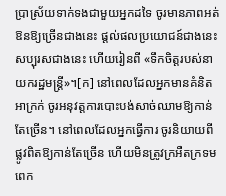ប្រាស្រ័យទាក់ទងជាមួយអ្នកដទៃ ចូរមានភាពអត់ឱនឱ្យច្រើនជាងនេះ ផ្តល់ផលប្រយោជន៍ជាងនេះ សប្បុរសជាងនេះ ហើយរៀនពី «ទឹកចិត្តរបស់នាយករដ្ឋមន្ត្រី»។[ក] នៅពេលដែលអ្នកមានគំនិតអាក្រក់ ចូរអនុវត្តការបោះបង់សាច់ឈាមឱ្យកាន់តែច្រើន។ នៅពេលដែលអ្នកធ្វើការ ចូរនិយាយពីផ្លូវពិតឱ្យកាន់តែច្រើន ហើយមិនត្រូវក្រអឺតក្រទមពេក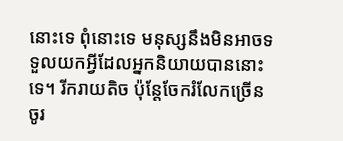នោះទេ ពុំនោះទេ មនុស្សនឹងមិនអាចទទួលយកអ្វីដែលអ្នកនិយាយបាននោះទេ។ រីករាយតិច ប៉ុន្តែចែករំលែកច្រើន ចូរ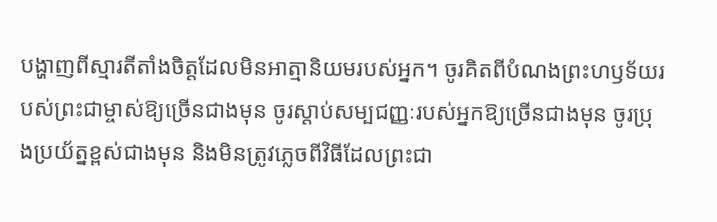បង្ហាញពីស្មារតីតាំងចិត្តដែលមិនអាត្មានិយមរបស់អ្នក។ ចូរគិតពីបំណងព្រះហឫទ័យរបស់ព្រះជាម្ចាស់ឱ្យច្រើនជាងមុន ចូរស្តាប់សម្បជញ្ញៈរបស់អ្នកឱ្យច្រើនជាងមុន ចូរប្រុងប្រយ័ត្នខ្ពស់ជាងមុន និងមិនត្រូវភ្លេចពីវិធីដែលព្រះជា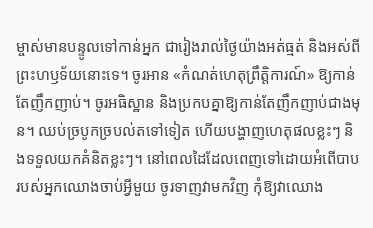ម្ចាស់មានបន្ទូលទៅកាន់អ្នក ជារៀងរាល់ថ្ងៃយ៉ាងអត់ធ្មត់ និងអស់ពីព្រះហឫទ័យនោះទេ។ ចូរអាន «កំណត់ហេតុព្រឹត្តិការណ៍» ឱ្យកាន់តែញឹកញាប់។ ចូរអធិស្ឋាន និងប្រកបគ្នាឱ្យកាន់តែញឹកញាប់ជាងមុន។ ឈប់ច្របូកច្របល់តទៅទៀត ហើយបង្ហាញហេតុផលខ្លះៗ និងទទួលយកគំនិតខ្លះៗ។ នៅពេលដៃដែលពេញទៅដោយអំពើបាបរបស់អ្នកឈោងចាប់អ្វីមួយ ចូរទាញវាមកវិញ កុំឱ្យវាឈោង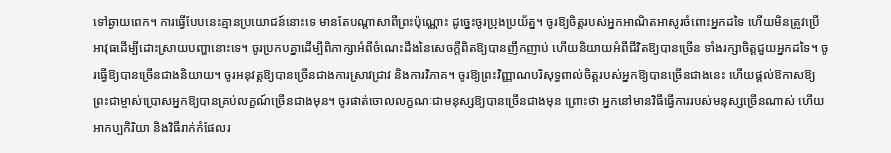ទៅឆ្ងាយពេក។ ការធ្វើបែបនេះគ្មានប្រយោជន៍នោះទេ មានតែបណ្តាសាពីព្រះប៉ុណ្ណោះ ដូច្នេះចូរប្រុងប្រយ័ត្ន។ ចូរឱ្យចិត្តរបស់អ្នកអាណិតអាសូរចំពោះអ្នកដទៃ ហើយមិនត្រូវប្រើអាវុធដើម្បីដោះស្រាយបញ្ហានោះទេ។ ចូរប្រកបគ្នាដើម្បីពិភាក្សាអំពីចំណេះដឹងនៃសេចក្តីពិតឱ្យបានញឹកញាប់ ហើយនិយាយអំពីជីវិតឱ្យបានច្រើន ទាំងរក្សាចិត្តជួយអ្នកដទៃ។ ចូរធ្វើឱ្យបានច្រើនជាងនិយាយ។ ចូរអនុវត្តឱ្យបានច្រើនជាងការស្រាវជ្រាវ និងការវិភាគ។ ចូរឱ្យព្រះវិញ្ញាណបរិសុទ្ធពាល់ចិត្តរបស់អ្នកឱ្យបានច្រើនជាងនេះ ហើយផ្តល់ឱកាសឱ្យព្រះជាម្ចាស់ប្រោសអ្នកឱ្យបានគ្រប់លក្ខណ៍ច្រើនជាងមុន។ ចូរផាត់ចោលលក្ខណៈជាមនុស្សឱ្យបានច្រើនជាងមុន ព្រោះថា អ្នកនៅមានវិធីធ្វើការរបស់មនុស្សច្រើនណាស់ ហើយអាកប្បកិរិយា និងវិធីរាក់កំផែលរ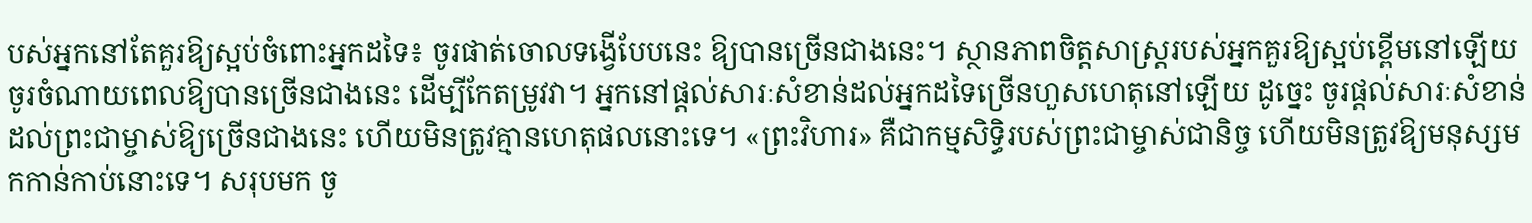បស់អ្នកនៅតែគួរឱ្យស្អប់ចំពោះអ្នកដទៃ៖ ចូរផាត់ចោលទង្វើបែបនេះ ឱ្យបានច្រើនជាងនេះ។ ស្ថានភាពចិត្តសាស្ត្ររបស់អ្នកគួរឱ្យស្អប់ខ្ពើមនៅឡើយ ចូរចំណាយពេលឱ្យបានច្រើនជាងនេះ ដើម្បីកែតម្រូវវា។ អ្នកនៅផ្តល់សារៈសំខាន់ដល់អ្នកដទៃច្រើនហួសហេតុនៅឡើយ ដូច្នេះ ចូរផ្តល់សារៈសំខាន់ដល់ព្រះជាម្ចាស់ឱ្យច្រើនជាងនេះ ហើយមិនត្រូវគ្មានហេតុផលនោះទេ។ «ព្រះវិហារ» គឺជាកម្មសិទ្ធិរបស់ព្រះជាម្ចាស់ជានិច្ច ហើយមិនត្រូវឱ្យមនុស្សមកកាន់កាប់នោះទេ។ សរុបមក ចូ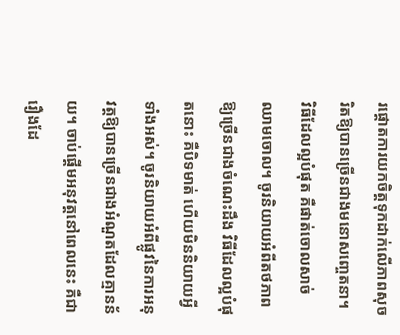រផ្តោតការយកចិត្តទុកដាក់លើភាពសុចរិតឱ្យបានច្រើនជាងមនោសញ្ចេតនា។ វិធីដែលល្អបំផុត គឺផាត់ចោលសាច់ឈាមចោល។ ចូរនិយាយអំពីតថភាពឱ្យច្រើនជាងចំណេះដឹង វិធីដែលល្អបំផុតនោះ គឺបិទមាត់ ហើយមិននិយាយអ្វីទាំងអស់។ ចូរនិយាយអំពីផ្លូវនៃការអនុវត្តឱ្យបានច្រើនជាងអំណួតដែលគ្មានន័យ។ ចាប់ផ្តើមអនុវត្តនៅពេលនេះ គឺជារឿងដែ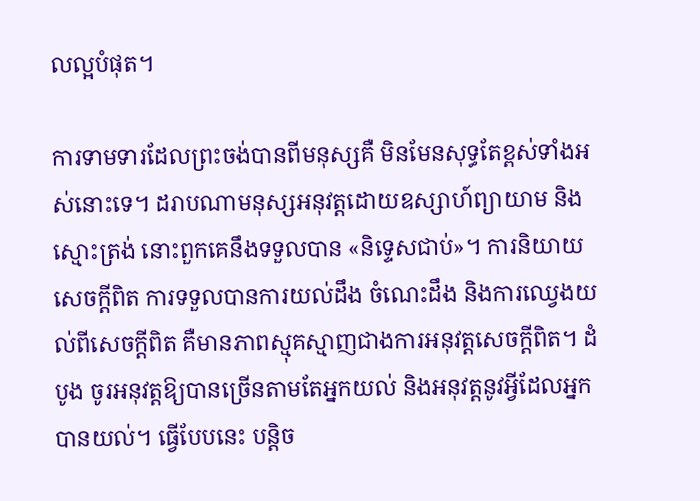លល្អបំផុត។

ការទាមទារដែលព្រះចង់បានពីមនុស្សគឺ មិនមែនសុទ្ធតែខ្ពស់ទាំងអស់នោះទេ។ ដរាបណាមនុស្សអនុវត្តដោយឧស្សាហ៍ព្យាយាម និងស្មោះត្រង់ នោះពួកគេនឹងទទួលបាន «និទ្ទេសជាប់»។ ការនិយាយសេចក្តីពិត ការទទួលបានការយល់ដឹង ចំណេះដឹង និងការឈ្វេងយល់ពីសេចក្តីពិត គឺមានភាពស្មុគស្មាញជាងការអនុវត្តសេចក្តីពិត។ ដំបូង ចូរអនុវត្តឱ្យបានច្រើនតាមតែអ្នកយល់ និងអនុវត្តនូវអ្វីដែលអ្នកបានយល់។ ធ្វើបែបនេះ បន្ដិច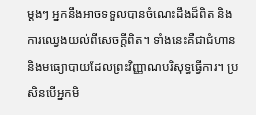ម្ដងៗ អ្នកនឹងអាចទទួលបានចំណេះដឹងដ៏ពិត និងការឈ្វេងយល់ពីសេចក្តីពិត។ ទាំងនេះគឺជាជំហាន និងមធ្យោបាយដែលព្រះវិញ្ញាណបរិសុទ្ធធ្វើការ។ ប្រសិនបើអ្នកមិ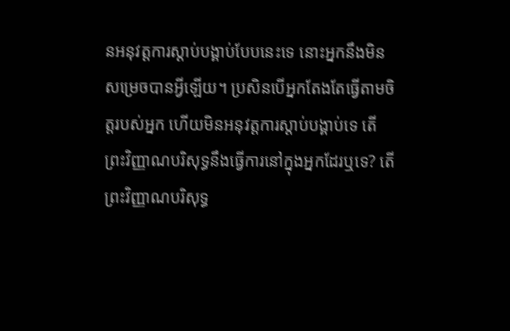នអនុវត្តការស្ដាប់បង្គាប់បែបនេះទេ នោះអ្នកនឹងមិនសម្រេចបានអ្វីឡើយ។ ប្រសិនបើអ្នកតែងតែធ្វើតាមចិត្តរបស់អ្នក ហើយមិនអនុវត្តការស្ដាប់បង្គាប់ទេ តើព្រះវិញ្ញាណបរិសុទ្ធនឹងធ្វើការនៅក្នុងអ្នកដែរឬទេ? តើព្រះវិញ្ញាណបរិសុទ្ធ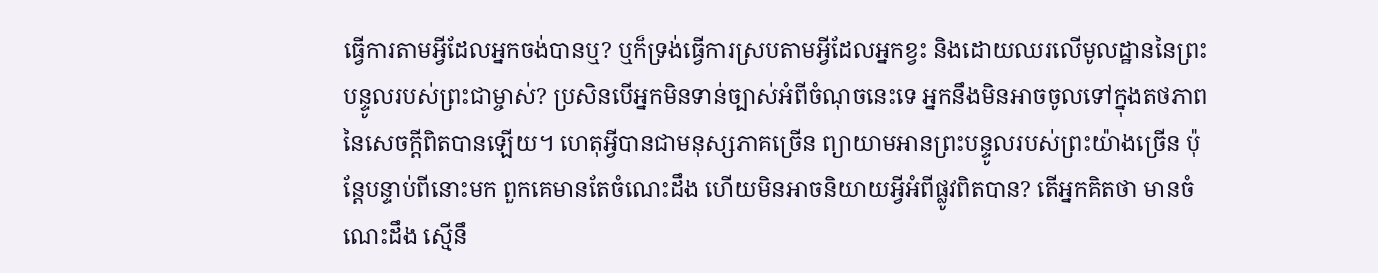ធ្វើការតាមអ្វីដែលអ្នកចង់បានឬ? ឬក៏ទ្រង់ធ្វើការស្របតាមអ្វីដែលអ្នកខ្វះ និងដោយឈរលើមូលដ្ឋាននៃព្រះបន្ទូលរបស់ព្រះជាម្ចាស់? ប្រសិនបើអ្នកមិនទាន់ច្បាស់អំពីចំណុចនេះទេ អ្នកនឹងមិនអាចចូលទៅក្នុងតថភាពនៃសេចក្តីពិតបានឡើយ។ ហេតុអ្វីបានជាមនុស្សភាគច្រើន ព្យាយាមអានព្រះបន្ទូលរបស់ព្រះយ៉ាងច្រើន ប៉ុន្តែបន្ទាប់ពីនោះមក ពួកគេមានតែចំណេះដឹង ហើយមិនអាចនិយាយអ្វីអំពីផ្លូវពិតបាន? តើអ្នកគិតថា មានចំណេះដឹង ស្មើនឹ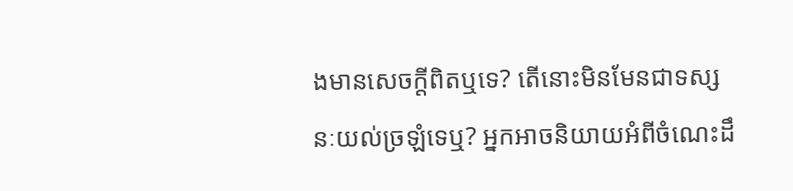ងមានសេចក្តីពិតឬទេ? តើនោះមិនមែនជាទស្សនៈយល់ច្រឡំទេឬ? អ្នកអាចនិយាយអំពីចំណេះដឹ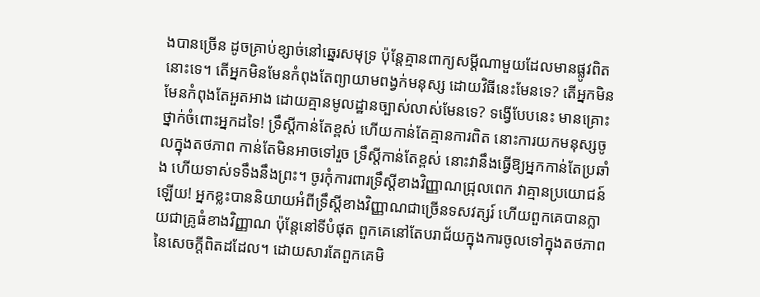ងបានច្រើន ដូចគ្រាប់ខ្សាច់នៅឆ្នេរសមុទ្រ ប៉ុន្តែគ្មានពាក្យសម្តីណាមួយដែលមានផ្លូវពិតនោះទេ។ តើអ្នកមិនមែនកំពុងតែព្យាយាមពង្វក់មនុស្ស ដោយវិធីនេះមែនទេ? តើអ្នកមិនមែនកំពុងតែអួតអាង ដោយគ្មានមូលដ្ឋានច្បាស់លាស់មែនទេ? ទង្វើបែបនេះ មានគ្រោះថ្នាក់ចំពោះអ្នកដទៃ! ទ្រឹស្តីកាន់តែខ្ពស់ ហើយកាន់តែគ្មានការពិត នោះការយកមនុស្សចូលក្នុងតថភាព កាន់តែមិនអាចទៅរួច ទ្រឹស្តីកាន់តែខ្ពស់ នោះវានឹងធ្វើឱ្យអ្នកកាន់តែប្រឆាំង ហើយទាស់ទទឹងនឹងព្រះ។ ចូរកុំការពារទ្រឹស្ដីខាងវិញ្ញាណជ្រុលពេក វាគ្មានប្រយោជន៍ឡើយ! អ្នកខ្លះបាននិយាយអំពីទ្រឹស្ដីខាងវិញ្ញាណជាច្រើនទសវត្សរ៍ ហើយពួកគេបានក្លាយជាគ្រូធំខាងវិញ្ញាណ ប៉ុន្តែនៅទីបំផុត ពួកគេនៅតែបរាជ័យក្នុងការចូលទៅក្នុងតថភាពនៃសេចក្តីពិតដដែល។ ដោយសារតែពួកគេមិ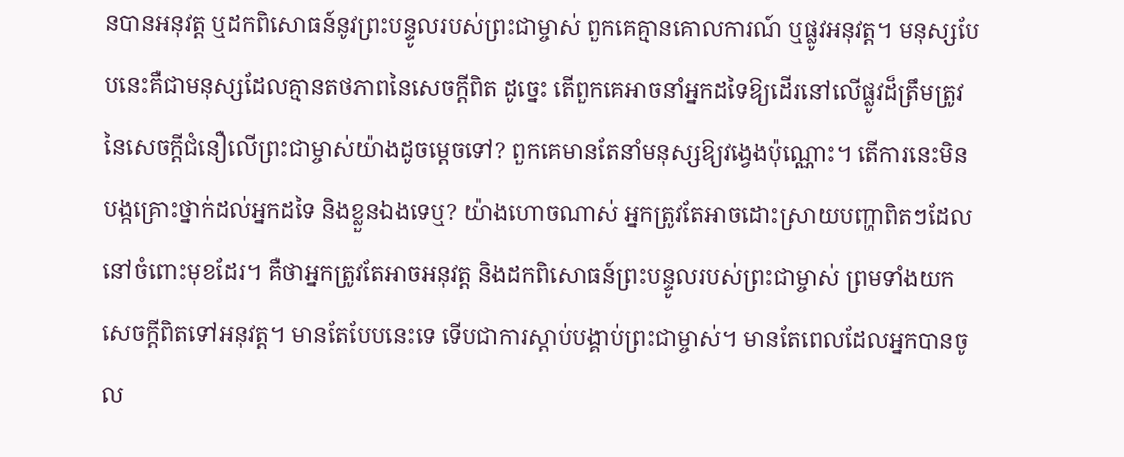នបានអនុវត្ត ឬដកពិសោធន៍នូវព្រះបន្ទូលរបស់ព្រះជាម្ចាស់ ពួកគេគ្មានគោលការណ៍ ឬផ្លូវអនុវត្ត។ មនុស្សបែបនេះគឺជាមនុស្សដែលគ្មានតថភាពនៃសេចក្តីពិត ដូច្នេះ តើពួកគេអាចនាំអ្នកដទៃឱ្យដើរនៅលើផ្លូវដ៏ត្រឹមត្រូវនៃសេចក្តីជំនឿលើព្រះជាម្ចាស់យ៉ាងដូចម្ដេចទៅ? ពួកគេមានតែនាំមនុស្សឱ្យវង្វេងប៉ុណ្ណោះ។ តើការនេះមិនបង្កគ្រោះថ្នាក់ដល់អ្នកដទៃ និងខ្លួនឯងទេឬ? យ៉ាងហោចណាស់ អ្នកត្រូវតែអាចដោះស្រាយបញ្ហាពិតៗដែលនៅចំពោះមុខដែរ។ គឺថាអ្នកត្រូវតែអាចអនុវត្ត និងដកពិសោធន៍ព្រះបន្ទូលរបស់ព្រះជាម្ចាស់ ព្រមទាំងយកសេចក្តីពិតទៅអនុវត្ត។ មានតែបែបនេះទេ ទើបជាការស្ដាប់បង្គាប់ព្រះជាម្ចាស់។ មានតែពេលដែលអ្នកបានចូល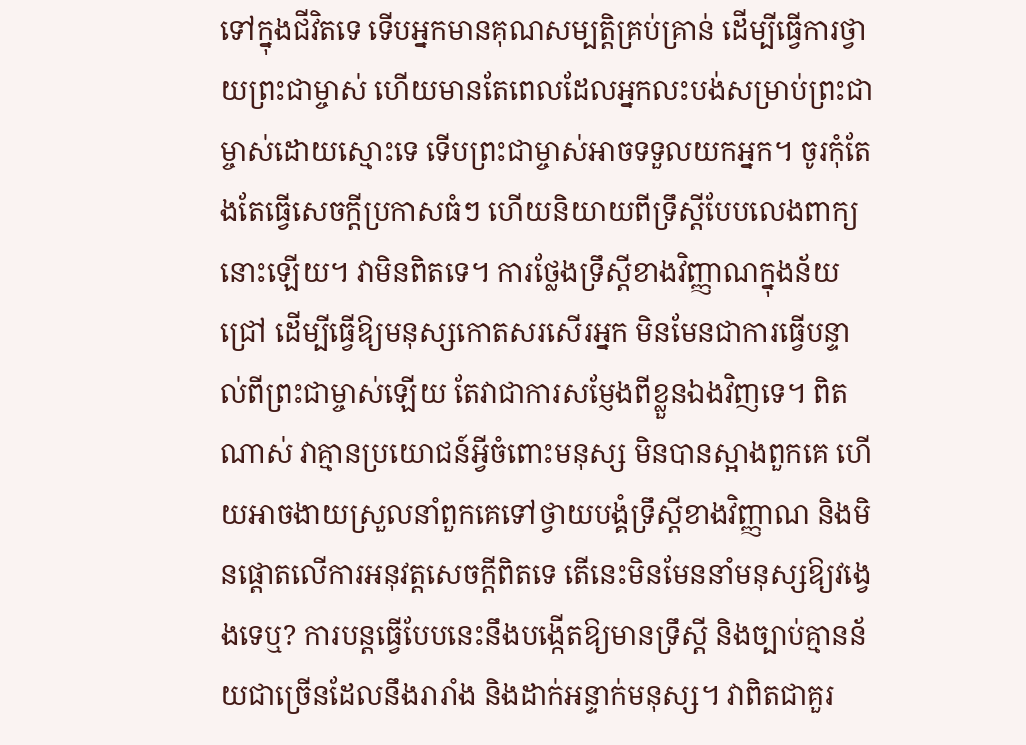ទៅក្នុងជីវិតទេ ទើបអ្នកមានគុណសម្បត្តិគ្រប់គ្រាន់ ដើម្បីធ្វើការថ្វាយព្រះជាម្ចាស់ ហើយមានតែពេលដែលអ្នកលះបង់សម្រាប់ព្រះជាម្ចាស់ដោយស្មោះទេ ទើបព្រះជាម្ចាស់អាចទទួលយកអ្នក។ ចូរកុំតែងតែធ្វើសេចក្តីប្រកាសធំៗ ហើយនិយាយពីទ្រឹស្ដីបែបលេងពាក្យនោះឡើយ។ វាមិនពិតទេ។ ការថ្លែងទ្រឹស្ដីខាងវិញ្ញាណក្នុងន័យជ្រៅ ដើម្បីធ្វើឱ្យមនុស្សកោតសរសើរអ្នក មិនមែនជាការធ្វើបន្ទាល់ពីព្រះជាម្ចាស់ឡើយ តែវាជាការសម្ញែងពីខ្លួនឯងវិញទេ។ ពិតណាស់ វាគ្មានប្រយោជន៍អ្វីចំពោះមនុស្ស មិនបានស្អាងពួកគេ ហើយអាចងាយស្រួលនាំពួកគេទៅថ្វាយបង្គំទ្រឹស្ដីខាងវិញ្ញាណ និងមិនផ្ដោតលើការអនុវត្តសេចក្តីពិតទេ តើនេះមិនមែននាំមនុស្សឱ្យវង្វេងទេឬ? ការបន្តធ្វើបែបនេះនឹងបង្កើតឱ្យមានទ្រឹស្តី និងច្បាប់គ្មានន័យជាច្រើនដែលនឹងរារាំង និងដាក់អន្ទាក់មនុស្ស។ វាពិតជាគួរ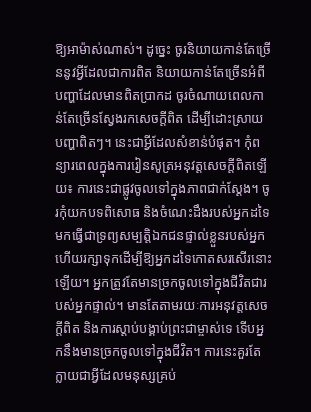ឱ្យអាម៉ាស់ណាស់។ ដូច្នេះ ចូរនិយាយកាន់តែច្រើននូវអ្វីដែលជាការពិត និយាយកាន់តែច្រើនអំពីបញ្ហាដែលមានពិតប្រាកដ ចូរចំណាយពេលកាន់តែច្រើនស្វែងរកសេចក្តីពិត ដើម្បីដោះស្រាយបញ្ហាពិតៗ។ នេះជាអ្វីដែលសំខាន់បំផុត។ កុំពន្យារពេលក្នុងការរៀនសូត្រអនុវត្តសេចក្តីពិតឡើយ៖ ការនេះជាផ្លូវចូលទៅក្នុងភាពជាក់ស្ដែង។ ចូរកុំយកបទពិសោធ និងចំណេះដឹងរបស់អ្នកដទៃមកធ្វើជាទ្រព្យសម្បត្តិឯកជនផ្ទាល់ខ្លួនរបស់អ្នក ហើយរក្សាទុកដើម្បីឱ្យអ្នកដទៃកោតសរសើរនោះឡើយ។ អ្នកត្រូវតែមានច្រកចូលទៅក្នុងជីវិតជារបស់អ្នកផ្ទាល់។ មានតែតាមរយៈការអនុវត្តសេចក្តីពិត និងការស្ដាប់បង្គាប់ព្រះជាម្ចាស់ទេ ទើបអ្នកនឹងមានច្រកចូលទៅក្នុងជីវិត។ ការនេះគួរតែក្លាយជាអ្វីដែលមនុស្សគ្រប់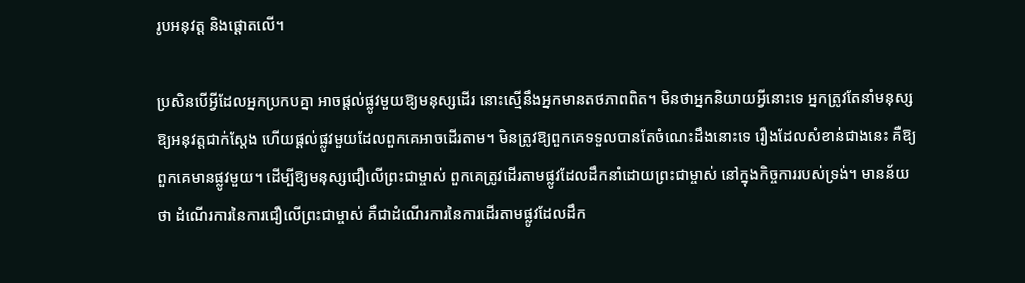រូបអនុវត្ត និងផ្តោតលើ។

ប្រសិនបើអ្វីដែលអ្នកប្រកបគ្នា អាចផ្តល់ផ្លូវមួយឱ្យមនុស្សដើរ នោះស្មើនឹងអ្នកមានតថភាពពិត។ មិនថាអ្នកនិយាយអ្វីនោះទេ អ្នកត្រូវតែនាំមនុស្សឱ្យអនុវត្តជាក់ស្តែង ហើយផ្តល់ផ្លូវមួយដែលពួកគេអាចដើរតាម។ មិនត្រូវឱ្យពួកគេទទួលបានតែចំណេះដឹងនោះទេ រឿងដែលសំខាន់ជាងនេះ គឺឱ្យពួកគេមានផ្លូវមួយ។ ដើម្បីឱ្យមនុស្សជឿលើព្រះជាម្ចាស់ ពួកគេត្រូវដើរតាមផ្លូវដែលដឹកនាំដោយព្រះជាម្ចាស់ នៅក្នុងកិច្ចការរបស់ទ្រង់។ មានន័យថា ដំណើរការនៃការជឿលើព្រះជាម្ចាស់ គឺជាដំណើរការនៃការដើរតាមផ្លូវដែលដឹក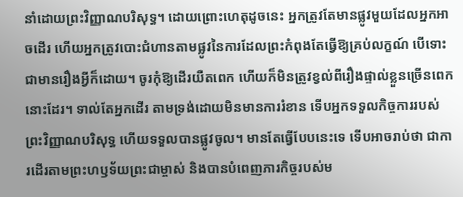នាំដោយព្រះវិញ្ញាណបរិសុទ្ធ។ ដោយព្រោះហេតុដូចនេះ អ្នកត្រូវតែមានផ្លូវមួយដែលអ្នកអាចដើរ ហើយអ្នកត្រូវបោះជំហានតាមផ្លូវនៃការដែលព្រះកំពុងតែធ្វើឱ្យគ្រប់លក្ខណ៍ បើទោះជាមានរឿងអ្វីក៏ដោយ។ ចូរកុំឱ្យដើរយឺតពេក ហើយក៏មិនត្រូវខ្វល់ពីរឿងផ្ទាល់ខ្លួនច្រើនពេកនោះដែរ។ ទាល់តែអ្នកដើរ តាមទ្រង់ដោយមិនមានការរំខាន ទើបអ្នកទទួលកិច្ចការរបស់ព្រះវិញ្ញាណបរិសុទ្ធ ហើយទទួលបានផ្លូវចូល។ មានតែធ្វើបែបនេះទេ ទើបអាចរាប់ថា ជាការដើរតាមព្រះហឫទ័យព្រះជាម្ចាស់ និងបានបំពេញភារកិច្ចរបស់ម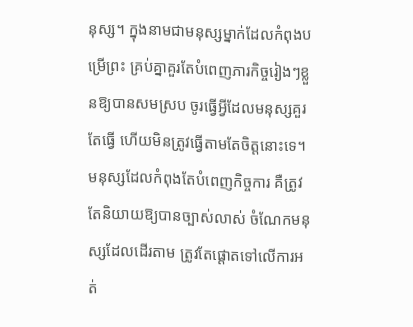នុស្ស។ ក្នុងនាមជាមនុស្សម្នាក់ដែលកំពុងបម្រើព្រះ គ្រប់គ្នាគួរតែបំពេញភារកិច្ចរៀងៗខ្លួនឱ្យបានសមស្រប ចូរធ្វើអ្វីដែលមនុស្សគួរតែធ្វើ ហើយមិនត្រូវធ្វើតាមតែចិត្តនោះទេ។ មនុស្សដែលកំពុងតែបំពេញកិច្ចការ គឺត្រូវតែនិយាយឱ្យបានច្បាស់លាស់ ចំណែកមនុស្សដែលដើរតាម ត្រូវតែផ្តោតទៅលើការអត់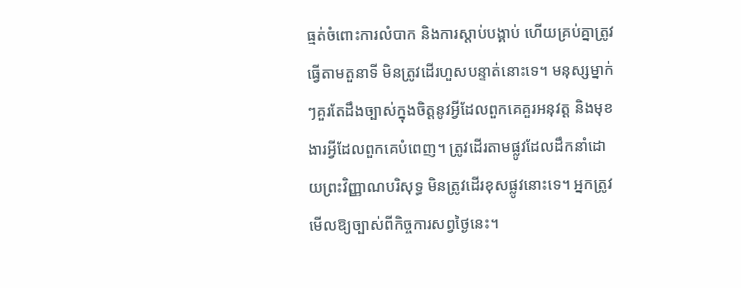ធ្មត់ចំពោះការលំបាក និងការស្ដាប់បង្គាប់ ហើយគ្រប់គ្នាត្រូវធ្វើតាមតួនាទី មិនត្រូវដើរហួសបន្ទាត់នោះទេ។ មនុស្សម្នាក់ៗគួរតែដឹងច្បាស់ក្នុងចិត្តនូវអ្វីដែលពួកគេគួរអនុវត្ត និងមុខងារអ្វីដែលពួកគេបំពេញ។ ត្រូវដើរតាមផ្លូវដែលដឹកនាំដោយព្រះវិញ្ញាណបរិសុទ្ធ មិនត្រូវដើរខុសផ្លូវនោះទេ។ អ្នកត្រូវមើលឱ្យច្បាស់ពីកិច្ចការសព្វថ្ងៃនេះ។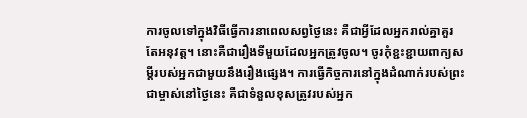ការចូលទៅក្នុងវិធីធ្វើការនាពេលសព្វថ្ងៃនេះ គឺជាអ្វីដែលអ្នករាល់គ្នាគួរតែអនុវត្ត។ នោះគឺជារឿងទីមួយដែលអ្នកត្រូវចូល។ ចូរកុំខ្ជះខ្ជាយពាក្យសម្តីរបស់អ្នកជាមួយនឹងរឿងផ្សេង។ ការធ្វើកិច្ចការនៅក្នុងដំណាក់របស់ព្រះជាម្ចាស់នៅថ្ងៃនេះ គឺជាទំនួលខុសត្រូវរបស់អ្នក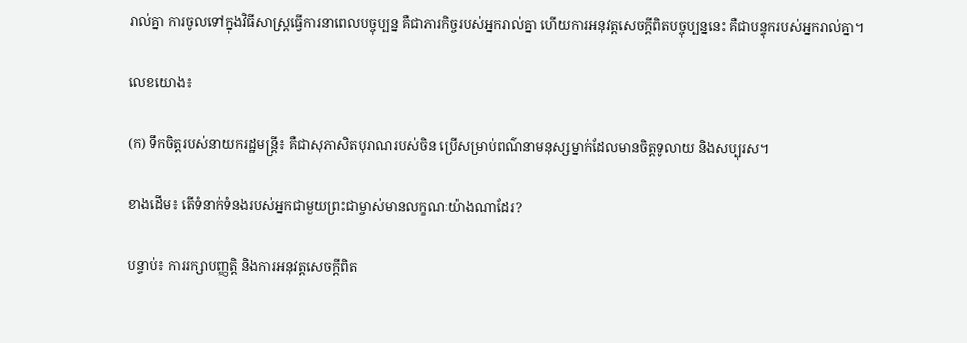រាល់គ្នា ការចូលទៅក្នុងវិធីសាស្រ្តធ្វើការនាពេលបច្ចុប្បន្ន គឺជាភារកិច្ចរបស់អ្នករាល់គ្នា ហើយការអនុវត្តសេចក្តីពិតបច្ចុប្បន្ននេះ គឺជាបន្ទុករបស់អ្នករាល់គ្នា។

លេខយោង៖

(ក) ទឹកចិត្តរបស់នាយករដ្ឋមន្ត្រី៖ គឺជាសុភាសិតបុរាណរបស់ចិន ប្រើសម្រាប់ពណ៌នាមនុស្សម្នាក់ដែលមានចិត្តទូលាយ និងសប្បុរស។

ខាងដើម៖ តើទំនាក់ទំនងរបស់អ្នកជាមួយព្រះជាម្ចាស់មានលក្ខណៈយ៉ាងណាដែរ?

បន្ទាប់៖ ការរក្សាបញ្ញត្តិ និងការអនុវត្ដសេចក្ដីពិត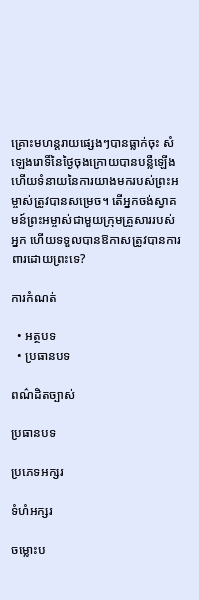គ្រោះមហន្តរាយផ្សេងៗបានធ្លាក់ចុះ សំឡេងរោទិ៍នៃថ្ងៃចុងក្រោយបានបន្លឺឡើង ហើយទំនាយនៃការយាងមករបស់ព្រះអម្ចាស់ត្រូវបានសម្រេច។ តើអ្នកចង់ស្វាគមន៍ព្រះអម្ចាស់ជាមួយក្រុមគ្រួសាររបស់អ្នក ហើយទទួលបានឱកាសត្រូវបានការពារដោយព្រះទេ?

ការកំណត់

  • អត្ថបទ
  • ប្រធានបទ

ពណ៌ដិតច្បាស់

ប្រធានបទ

ប្រភេទអក្សរ

ទំហំអក្សរ

ចម្លោះប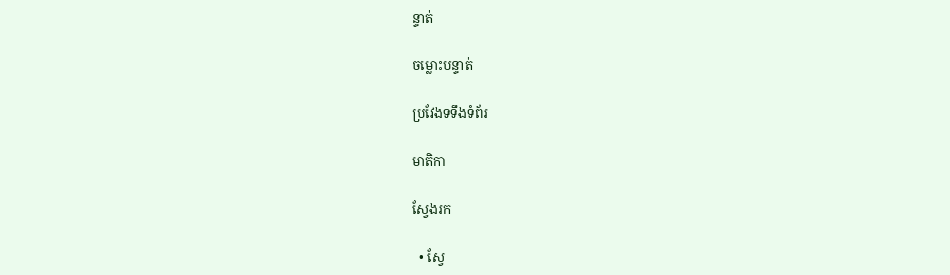ន្ទាត់

ចម្លោះបន្ទាត់

ប្រវែងទទឹងទំព័រ

មាតិកា

ស្វែងរក

  • ស្វែ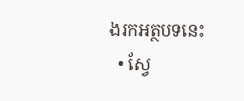ងរកអត្ថបទនេះ
  • ស្វែ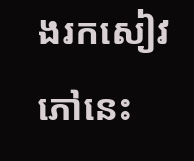ងរកសៀវភៅនេះ